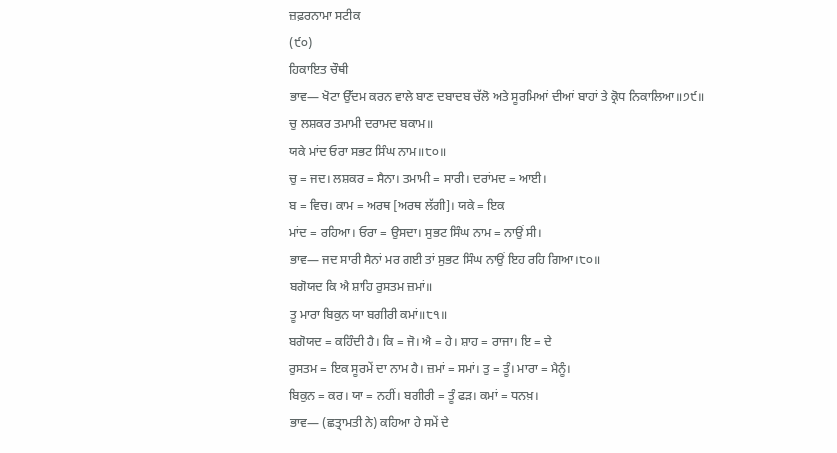ਜ਼ਫ਼ਰਨਾਮਾ ਸਟੀਕ
(੯੦)
ਹਿਕਾਇਤ ਚੌਥੀ
ਭਾਵ— ਖੋਟਾ ਉੱਦਮ ਕਰਨ ਵਾਲੇ ਬਾਣ ਦਬਾਦਬ ਚੱਲੋ ਅਤੇ ਸੂਰਮਿਆਂ ਦੀਆਂ ਬਾਹਾਂ ਤੇ ਕ੍ਰੋਧ ਨਿਕਾਲਿਆ॥੭੯॥
ਚੁ ਲਸ਼ਕਰ ਤਮਾਮੀ ਦਰਾਮਦ ਬਕਾਮ॥
ਯਕੇ ਮਾਂਦ ਓਰਾ ਸਭਟ ਸਿੰਘ ਨਾਮ॥੮੦॥
ਚੁ = ਜਦ। ਲਸ਼ਕਰ = ਸੈਨਾ। ਤਮਾਮੀ = ਸਾਰੀ। ਦਰਾਂਮਦ = ਆਈ।
ਬ = ਵਿਚ। ਕਾਮ = ਅਰਥ [ਅਰਥ ਲੱਗੀ]। ਯਕੇ = ਇਕ
ਮਾਂਦ = ਰਹਿਆ। ਓਰਾ = ਉਸਦਾ। ਸੁਭਟ ਸਿੰਘ ਨਾਮ = ਨਾਉਂ ਸੀ।
ਭਾਵ— ਜਦ ਸਾਰੀ ਸੈਨਾਂ ਮਰ ਗਈ ਤਾਂ ਸੁਭਟ ਸਿੰਘ ਨਾਉਂ ਇਹ ਰਹਿ ਗਿਆ।੮੦॥
ਬਗੋਯਦ ਕਿ ਐ ਸ਼ਾਹਿ ਰੁਸਤਮ ਜ਼ਮਾਂ॥
ਤੂ ਮਾਰਾ ਬਿਕੁਨ ਯਾ ਬਗੀਰੀ ਕਮਾਂ॥੮੧॥
ਬਗੋਯਦ = ਕਹਿੰਦੀ ਹੈ। ਕਿ = ਜੋ। ਐ = ਹੇ। ਸ਼ਾਹ = ਰਾਜਾ। ਇ = ਦੇ
ਰੁਸਤਮ = ਇਕ ਸੂਰਮੇਂ ਦਾ ਨਾਮ ਹੈ। ਜ਼ਮਾਂ = ਸਮਾਂ। ਤੁ = ਤੂੰ। ਮਾਰਾ = ਮੈਨੂੰ।
ਬਿਕੁਨ = ਕਰ। ਯਾ = ਨਹੀਂ। ਬਗੀਰੀ = ਤੂੰ ਫੜ। ਕਮਾਂ = ਧਨਖ਼।
ਭਾਵ— (ਛਤ੍ਰਾਮਤੀ ਨੇ) ਕਹਿਆ ਹੇ ਸਮੇਂ ਦੇ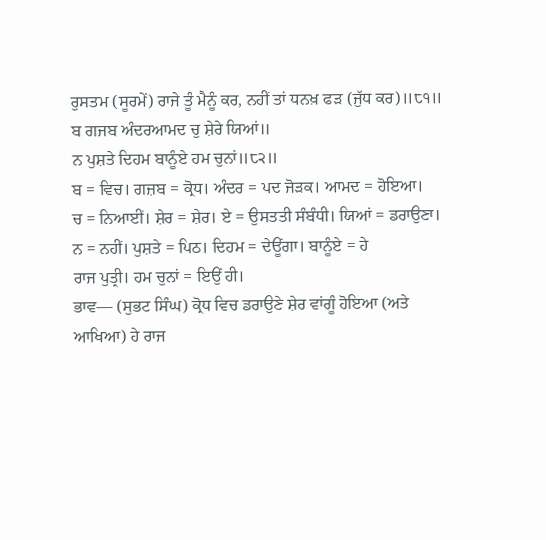ਰੁਸਤਮ (ਸੂਰਮੇਂ) ਰਾਜੇ ਤੂੰ ਮੈਨੂੰ ਕਰ, ਨਹੀਂ ਤਾਂ ਧਨਖ਼ ਫੜ (ਜੁੱਧ ਕਰ)॥੮੧॥
ਬ ਗਜਬ ਅੰਦਰਆਮਦ ਚੁ ਸ਼ੇਰੇ ਯਿਆਂ॥
ਨ ਪੁਸ਼ਤੇ ਦਿਹਮ ਬਾਨੂੰਏ ਹਮ ਚੁਨਾਂ॥੮੨॥
ਬ = ਵਿਚ। ਗਜ਼ਬ = ਕ੍ਰੋਧ। ਅੰਦਰ = ਪਦ ਜੋੜਕ। ਆਮਦ = ਹੋਇਆ।
ਚ = ਨਿਆਈਂ। ਸ਼ੇਰ = ਸ਼ੇਰ। ਏ = ਉਸਤਤੀ ਸੰਬੰਧੀ। ਯਿਆਂ = ਡਰਾਉਣਾ।
ਨ = ਨਹੀਂ। ਪੁਸ਼ਤੇ = ਪਿਠ। ਦਿਹਮ = ਦੇਊਂਗਾ। ਬਾਨੂੰਏ = ਹੇ
ਰਾਜ ਪੁਤ੍ਰੀ। ਹਮ ਚੁਨਾਂ = ਇਉਂ ਹੀ।
ਭਾਵ— (ਸੁਭਟ ਸਿੰਘ) ਕ੍ਰੋਧ ਵਿਚ ਡਰਾਉਣੇ ਸ਼ੇਰ ਵਾਂਗੂੰ ਹੋਇਆ (ਅਤੇ ਆਖਿਆ) ਹੇ ਰਾਜ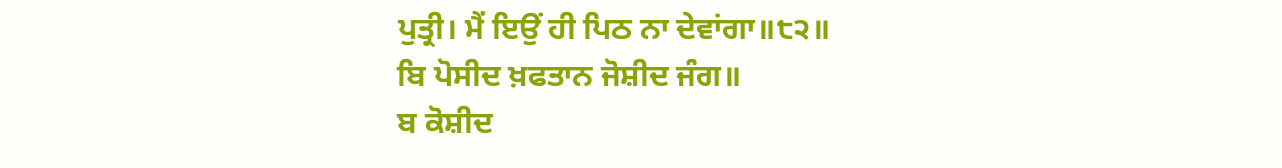ਪੁਤ੍ਰੀ। ਮੈਂ ਇਉਂ ਹੀ ਪਿਠ ਨਾ ਦੇਵਾਂਗਾ॥੮੨॥
ਬਿ ਪੋਸੀਦ ਖ਼ਫਤਾਨ ਜੋਸ਼ੀਦ ਜੰਗ॥
ਬ ਕੋਸ਼ੀਦ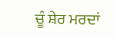ਚੂੰ ਸ਼ੇਰ ਮਰਦਾਂ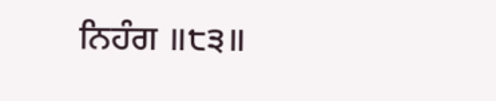ਨਿਹੰਗ ॥੮੩॥